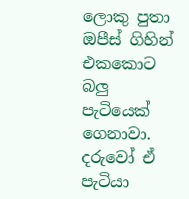ලොකු පුතා ඔපීස් ගිහින් එකකොට බලු පැටියෙක් ගෙනාවා. දරුවෝ ඒ පැටියා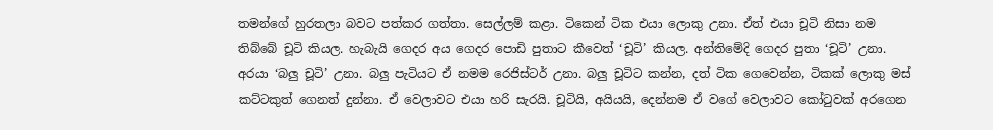තමන්ගේ හුරතලා බවට පත්කර ගත්තා. සෙල්ලම් කළා. ටිකෙන් ටික එයා ලොකු උනා. ඒත් එයා චූටි නිසා නම තිබ්බේ චූටි කියල. හැබැයි ගෙදර අය ගෙදර පොඩි පුතාට කීවෙත් ‘චූටි’ කියල. අන්තිමේදි ගෙදර පුතා ‘චූටි’ උනා. අරයා ‘බලු චූටි’ උනා. බලු පැටියට ඒ නමම රෙජිස්ටර් උනා. බලු චූටිට කන්න, දත් ටික ගෙවෙන්න, ටිකක් ලොකු මස් කට්ටකුත් ගෙනත් දුන්නා. ඒ වෙලාවට එයා හරි සැරයි. චූටියි, අයියයි, දෙන්නම ඒ වගේ වෙලාවට කෝටුවක් අරගෙන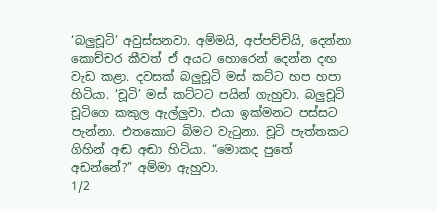‘බලුචූටි’ අවුස්සනවා. අම්මයි, අප්පච්චියි, දෙන්නා කොච්චර කීවත් ඒ අයට හොරෙන් දෙන්න දඟ වැඩ කළා. දවසක් බලුචූටි මස් කට්ට හප හපා හිටියා. ‘චූටි’ මස් කට්ටට පයින් ගැහුවා. බලුචූටි චූටිගෙ කකුල ඇල්ලුවා. එයා ඉක්මනට පස්සට පැන්නා. එතකොට බිමට වැටුනා. චූටි පැත්තකට ගිහින් අඬ අඬා හිටියා. “මොකද පුතේ අඩන්නේ?” අම්මා ඇහුවා.
1/2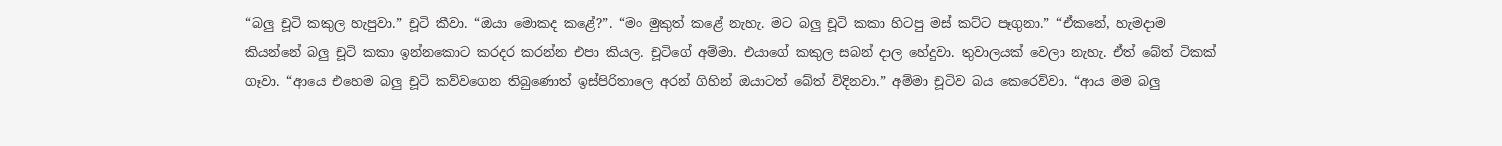“බලු චූටි කකුල හැපුවා.” චූටි කීවා. “ඔයා මොකද කළේ?”. “මං මුකුත් කළේ නැහැ. මට බලු චූටි කකා හිටපු මස් කට්ට පෑගුනා.” “ඒකනේ, හැමදාම කියන්නේ බලු චූටි කකා ඉන්නකොට කරදර කරන්න එපා කියල. චූටිගේ අම්මා. එයාගේ කකුල සබන් දාල හේදුවා. තුවාලයක් වෙලා නැහැ. ඒත් බේත් ටිකක් ගෑවා. “ආයෙ එහෙම බලු චූටි කව්වගෙන තිබුණොත් ඉස්පිරිතාලෙ අරන් ගිහින් ඔයාටත් බේත් විදිනවා.” අම්මා චූටිව බය කෙරෙව්වා. “ආය මම බලු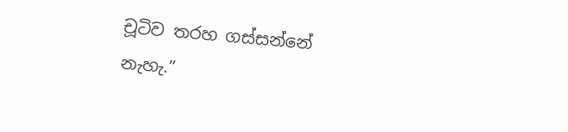චූටිව තරහ ගස්සන්නේ නැහැ.”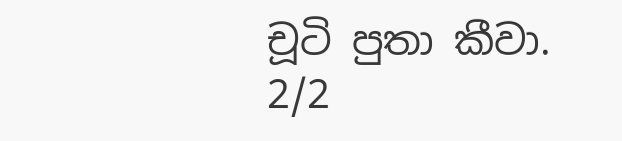චූටි පුතා කීවා.
2/2